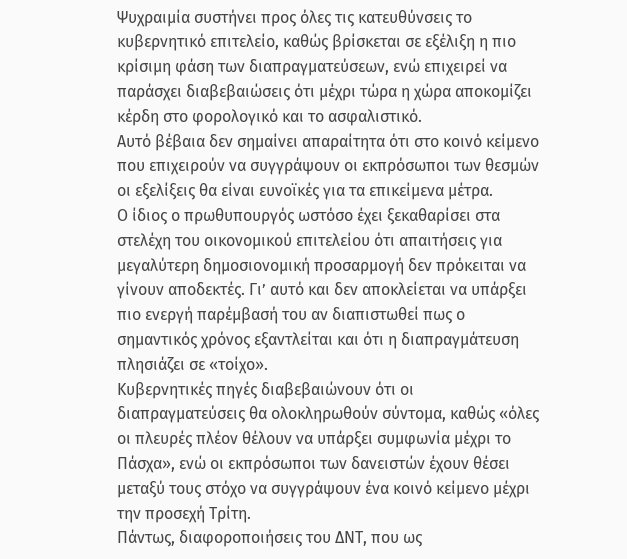Ψυχραιμία συστήνει προς όλες τις κατευθύνσεις το κυβερνητικό επιτελείο, καθώς βρίσκεται σε εξέλιξη η πιο κρίσιμη φάση των διαπραγματεύσεων, ενώ επιχειρεί να παράσχει διαβεβαιώσεις ότι μέχρι τώρα η χώρα αποκομίζει κέρδη στο φορολογικό και το ασφαλιστικό.
Αυτό βέβαια δεν σημαίνει απαραίτητα ότι στο κοινό κείμενο που επιχειρούν να συγγράψουν οι εκπρόσωποι των θεσμών οι εξελίξεις θα είναι ευνοϊκές για τα επικείμενα μέτρα.
Ο ίδιος ο πρωθυπουργός ωστόσο έχει ξεκαθαρίσει στα στελέχη του οικονομικού επιτελείου ότι απαιτήσεις για μεγαλύτερη δημοσιονομική προσαρμογή δεν πρόκειται να γίνουν αποδεκτές. Γι’ αυτό και δεν αποκλείεται να υπάρξει πιο ενεργή παρέμβασή του αν διαπιστωθεί πως ο σημαντικός χρόνος εξαντλείται και ότι η διαπραγμάτευση πλησιάζει σε «τοίχο».
Κυβερνητικές πηγές διαβεβαιώνουν ότι οι διαπραγματεύσεις θα ολοκληρωθούν σύντομα, καθώς «όλες οι πλευρές πλέον θέλουν να υπάρξει συμφωνία μέχρι το Πάσχα», ενώ οι εκπρόσωποι των δανειστών έχουν θέσει μεταξύ τους στόχο να συγγράψουν ένα κοινό κείμενο μέχρι την προσεχή Τρίτη.
Πάντως, διαφοροποιήσεις του ΔΝΤ, που ως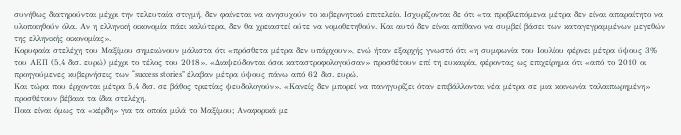συνήθως διατηρούνται μέχρι την τελευταία στιγμή, δεν φαίνεται να ανησυχούν το κυβερνητικό επιτελείο. Ισχυρίζονται δε ότι «τα προβλεπόμενα μέτρα δεν είναι απαραίτητο να υλοποιηθούν όλα. Αν η ελληνική οικονομία πάει καλύτερα, δεν θα χρειαστεί ούτε να νομοθετηθούν. Και αυτό δεν είναι απίθανο να συμβεί βάσει των καταγεγραμμένων μεγεθών της ελληνικής οικονομίας».
Κορυφαία στελέχη του Μαξίμου σημειώνουν μάλιστα ότι «πρόσθετα μέτρα δεν υπάρχουν», ενώ ήταν εξαρχής γνωστό ότι «η συμφωνία του Ιουλίου φέρνει μέτρα ύψους 3% του ΑΕΠ (5,4 δισ. ευρώ) μέχρι το τέλος του 2018». «Διαψεύδονται όσοι καταστροφολογούσαν» προσθέτουν επί τη ευκαιρία, φέροντας ως επιχείρημα ότι «από το 2010 οι προηγούμενες κυβερνήσεις των “success stories” έλαβαν μέτρα ύψους πάνω από 62 δισ. ευρώ.
Και τώρα που έρχονται μέτρα 5,4 δισ. σε βάθος τριετίας ψευδολογούν». «Κανείς δεν μπορεί να πανηγυρίζει όταν επιβάλλονται νέα μέτρα σε μια κοινωνία ταλαιπωρημένη» προσθέτουν βέβαια τα ίδια στελέχη.
Ποια είναι όμως τα «κέρδη» για τα οποία μιλά το Μαξίμου; Αναφορικά με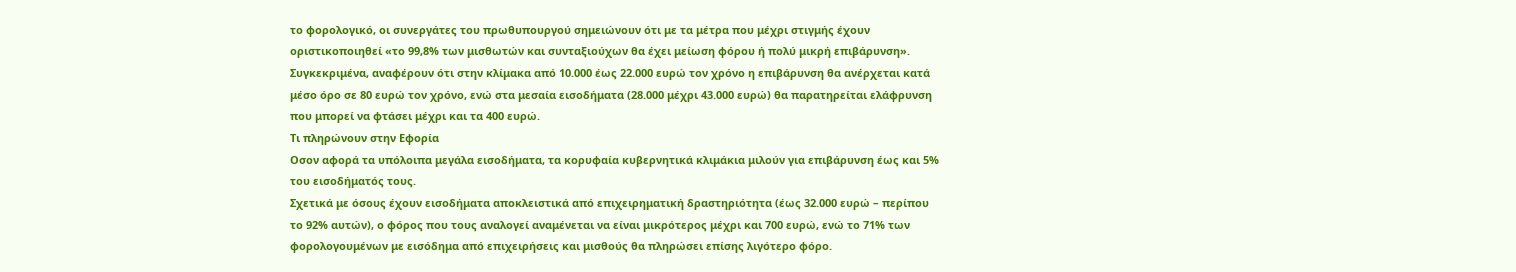το φορολογικό, οι συνεργάτες του πρωθυπουργού σημειώνουν ότι με τα μέτρα που μέχρι στιγμής έχουν οριστικοποιηθεί «το 99,8% των μισθωτών και συνταξιούχων θα έχει μείωση φόρου ή πολύ μικρή επιβάρυνση».
Συγκεκριμένα, αναφέρουν ότι στην κλίμακα από 10.000 έως 22.000 ευρώ τον χρόνο η επιβάρυνση θα ανέρχεται κατά μέσο όρο σε 80 ευρώ τον χρόνο, ενώ στα μεσαία εισοδήματα (28.000 μέχρι 43.000 ευρώ) θα παρατηρείται ελάφρυνση που μπορεί να φτάσει μέχρι και τα 400 ευρώ.
Τι πληρώνουν στην Εφορία
Οσον αφορά τα υπόλοιπα μεγάλα εισοδήματα, τα κορυφαία κυβερνητικά κλιμάκια μιλούν για επιβάρυνση έως και 5% του εισοδήματός τους.
Σχετικά με όσους έχουν εισοδήματα αποκλειστικά από επιχειρηματική δραστηριότητα (έως 32.000 ευρώ – περίπου το 92% αυτών), ο φόρος που τους αναλογεί αναμένεται να είναι μικρότερος μέχρι και 700 ευρώ, ενώ το 71% των φορολογουμένων με εισόδημα από επιχειρήσεις και μισθούς θα πληρώσει επίσης λιγότερο φόρο.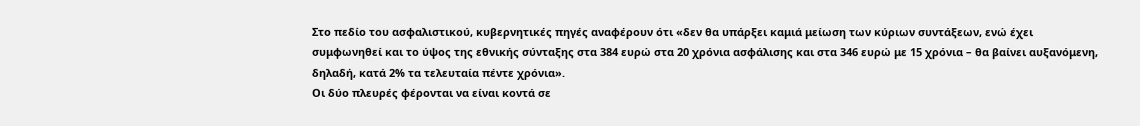Στο πεδίο του ασφαλιστικού, κυβερνητικές πηγές αναφέρουν ότι «δεν θα υπάρξει καμιά μείωση των κύριων συντάξεων, ενώ έχει συμφωνηθεί και το ύψος της εθνικής σύνταξης στα 384 ευρώ στα 20 χρόνια ασφάλισης και στα 346 ευρώ με 15 χρόνια – θα βαίνει αυξανόμενη, δηλαδή, κατά 2% τα τελευταία πέντε χρόνια».
Οι δύο πλευρές φέρονται να είναι κοντά σε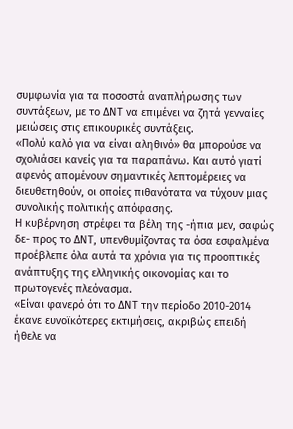συμφωνία για τα ποσοστά αναπλήρωσης των συντάξεων, με το ΔΝΤ να επιμένει να ζητά γενναίες μειώσεις στις επικουρικές συντάξεις.
«Πολύ καλό για να είναι αληθινό» θα μπορούσε να σχολιάσει κανείς για τα παραπάνω. Και αυτό γιατί αφενός απομένουν σημαντικές λεπτομέρειες να διευθετηθούν, οι οποίες πιθανότατα να τύχουν μιας συνολικής πολιτικής απόφασης.
Η κυβέρνηση στρέφει τα βέλη της -ήπια μεν, σαφώς δε- προς το ΔΝΤ, υπενθυμίζοντας τα όσα εσφαλμένα προέβλεπε όλα αυτά τα χρόνια για τις προοπτικές ανάπτυξης της ελληνικής οικονομίας και το πρωτογενές πλεόνασμα.
«Είναι φανερό ότι το ΔΝΤ την περίοδο 2010-2014 έκανε ευνοϊκότερες εκτιμήσεις, ακριβώς επειδή ήθελε να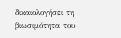δικαιολογήσει τη βιωσιμότητα του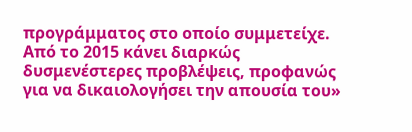προγράμματος στο οποίο συμμετείχε. Από το 2015 κάνει διαρκώς δυσμενέστερες προβλέψεις, προφανώς για να δικαιολογήσει την απουσία του»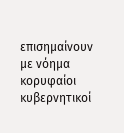επισημαίνουν με νόημα κορυφαίοι κυβερνητικοί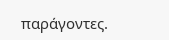παράγοντες.